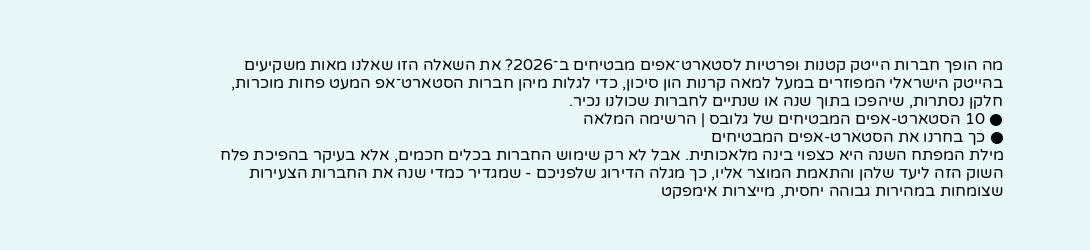מה הופך חברות הייטק קטנות ופרטיות לסטארט־אפים מבטיחים ב־2026? את השאלה הזו שאלנו מאות משקיעים בהייטק הישראלי המפוזרים במעל למאה קרנות הון סיכון, כדי לגלות מיהן חברות הסטארט־אפ המעט פחות מוכרות, חלקן נסתרות, שיהפכו בתוך שנה או שנתיים לחברות שכולנו נכיר.
● 10 הסטארט-אפים המבטיחים של גלובס | הרשימה המלאה
● כך בחרנו את הסטארט-אפים המבטיחים
מילת המפתח השנה היא כצפוי בינה מלאכותית. אבל לא רק שימוש החברות בכלים חכמים, אלא בעיקר בהפיכת פלח השוק הזה ליעד שלהן והתאמת המוצר אליו, כך מגלה הדירוג שלפניכם - שמגדיר כמדי שנה את החברות הצעירות שצומחות במהירות גבוהה יחסית, מייצרות אימפקט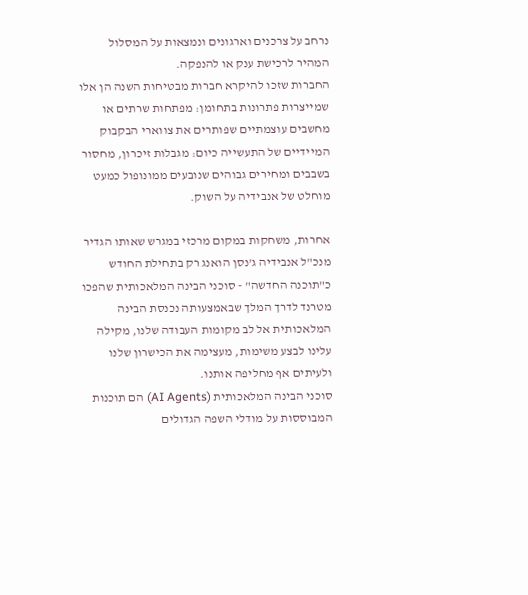נרחב על צרכנים וארגונים ונמצאות על המסלול המהיר לרכישת ענק או להנפקה.
החברות שזכו להיקרא חברות מבטיחות השנה הן אלו שמייצרות פתרונות בתחומן: מפתחות שרתים או מחשבים עוצמתיים שפותרים את צווארי הבקבוק המיידיים של התעשייה כיום: מגבלות זיכרון, מחסור בשבבים ומחירים גבוהים שנובעים ממונופול כמעט מוחלט של אנבידיה על השוק.

אחרות, משחקות במקום מרכזי במגרש שאותו הגדיר מנכ"ל אנבידיה ג'נסן הואנג רק בתחילת החודש כ"תוכנה החדשה" - סוכני הבינה המלאכותית שהפכו מטרנד לדרך המלך שבאמצעותה נכנסת הבינה המלאכותית אל לב מקומות העבודה שלנו, מקילה עלינו לבצע משימות, מעצימה את הכישרון שלנו ולעיתים אף מחליפה אותנו.
סוכני הבינה המלאכותית (AI Agents) הם תוכנות המבוססות על מודלי השפה הגדולים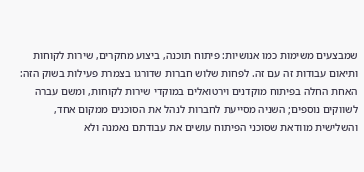שמבצעים משימות כמו אנושיות: פיתוח תוכנה, ביצוע מחקרים, שירות לקוחות ותיאום עבודות זה עם זה. לפחות שלוש חברות שדורגו בצמרת פעילות בשוק הזה: האחת החלה בפיתוח מוקדנים וירטואלים במוקדי שירות לקוחות, ומשם עברה לשווקים נוספים; השניה מסייעת לחברות לנהל את הסוכנים ממקום אחד, והשלישית מוודאת שסוכני הפיתוח עושים את עבודתם נאמנה ולא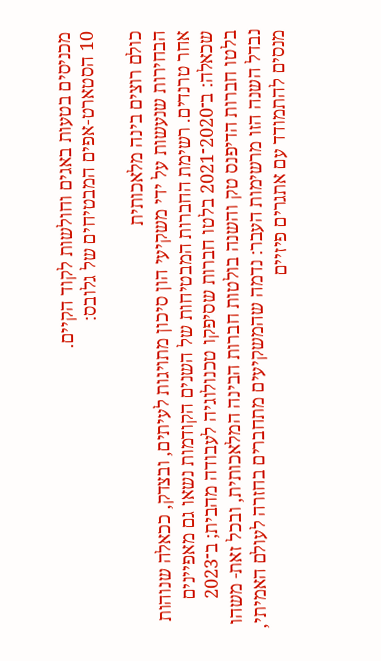מכניסים בטעות באגים וחולשות לקוד הקיים.
10 הסטארט-אפים המבטיחים של גלובס:

כולם רוצים בינה מלאכותית
הבחירות שנעשות על ידי משקיעי הון סיכון מתויגות לעיתים, ובצדק, ככאלה שנוהות אחר טרנדים. רשימת החברות המבטיחות של השנים הקודמות נשאו גם מאפיינים שכאלה: ב־2020־2021 בלטו חברות שסיפקו טכנולוגיה לעבודה מהבית; ב־2023 בלטו חברות הדיפנס טק והשנה בולטות חברות הבינה המלאכותית, ובכל זאת- משהו נבדל השנה הזו מרשימות העבר: נדמה שהמשקיעים מתחברים בחזרה לעולם האמיתי, מנסים להתמודד עם אתגרים פיזיים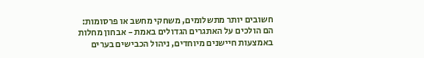חשובים יותר מתשלומים, משחקי מחשב או פרסומות:
הם הולכים על האתגרים הגדולים באמת - אבחון מחלות באמצעות חיישנים מיוחדים, ניהול הכבישים בערים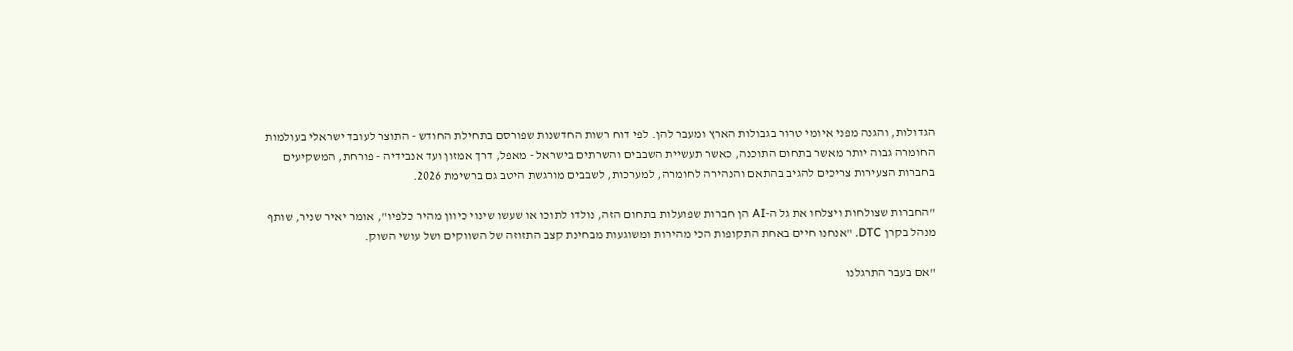הגדולות, והגנה מפני איומי טרור בגבולות הארץ ומעבר להן. לפי דוח רשות החדשנות שפורסם בתחילת החודש - התוצר לעובד ישראלי בעולמות החומרה גבוה יותר מאשר בתחום התוכנה, כאשר תעשיית השבבים והשרתים בישראל - מאפל, דרך אמזון ועד אנבידיה - פורחת, המשקיעים בחברות הצעירות צריכים להגיב בהתאם והנהירה לחומרה, למערכות, לשבבים מורגשת היטב גם ברשימת 2026.

"החברות שצולחות ויצלחו את גל ה-AI הן חברות שפועלות בתחום הזה, נולדו לתוכו או שעשו שינוי כיוון מהיר כלפיו", אומר יאיר שניר, שותף מנהל בקרן DTC. "אנחנו חיים באחת התקופות הכי מהירות ומשוגעות מבחינת קצב התזוזה של השווקים ושל עושי השוק.

"אם בעבר התרגלנו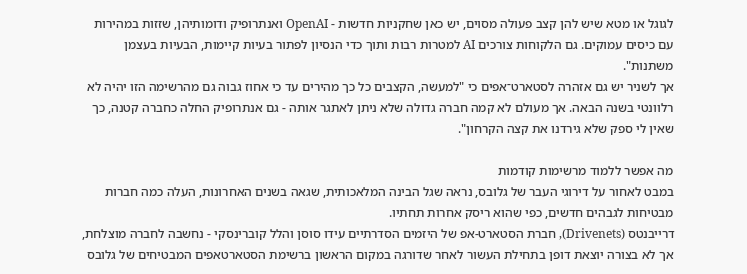לגוגל או מטא שיש להן קצב פעולה מסוים, יש כאן שחקניות חדשות - OpenAI ואנתרופיק ודומותיהן, שזזות במהירות עם כיסים עמוקים. גם הלקוחות צורכים AI למטרות רבות ותוך כדי הנסיון לפתור בעיות קיימות, הבעיות בעצמן משתנות".
אך לשניר יש גם אזהרה לסטארט־אפים כי "למעשה, הקצבים כל כך מהירים עד כי אחוז גבוה גם מהרשימה הזו יהיה לא רלוונטי בשנה הבאה. אך מעולם לא קמה חברה גדולה שלא ניתן לאתגר אותה - גם אנתרופיק החלה כחברה קטנה, כך שאין לי ספק שלא גירדנו את קצה הקרחון".

מה אפשר ללמוד מרשימות קודמות
במבט לאחור על דירוגי העבר של גלובס, נראה שגל הבינה המלאכותית, שגאה בשנים האחרונות, העלה כמה חברות מבטיחות לגבהים חדשים, כפי שהוא ריסק אחרות תחתיו.
דרייבנטס (Drivenets), חברת הסטארט-אפ של היזמים הסדרתיים עידו סוסן והלל קוברינסקי - נחשבה לחברה מוצלחת, אך לא בצורה יוצאת דופן בתחילת העשור לאחר שדורגה במקום הראשון ברשימת הסטארטאפים המבטיחים של גלובס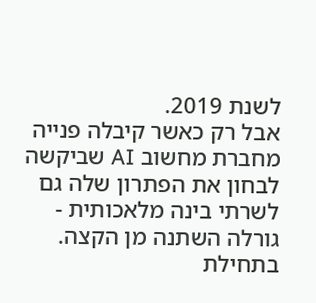לשנת 2019.
אבל רק כאשר קיבלה פנייה מחברת מחשוב AI שביקשה לבחון את הפתרון שלה גם לשרתי בינה מלאכותית - גורלה השתנה מן הקצה. בתחילת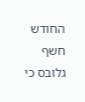החודש חשף גלובס כי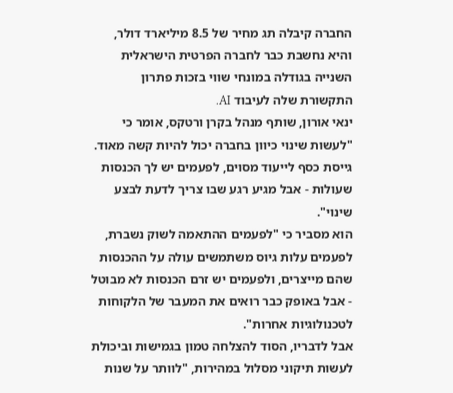החברה קיבלה תג מחיר של 8.5 מיליארד דולר, והיא נחשבת כבר לחברה הפרטית הישראלית השנייה בגודלה במונחי שווי בזכות פתרון התקשורת שלה לעיבוד AI.
ינאי אורון, שותף מנהל בקרן ורטקס, אומר כי "לעשות שינוי כיוון בחברה יכול להיות קשה מאוד. גייסת כסף לייעוד מסוים, לפעמים יש לך הכנסות שעולות - אבל מגיע רגע שבו צריך לדעת לבצע שינוי".
הוא מסביר כי "לפעמים ההתאמה לשוק נשברת, לפעמים עלות גיוס משתמשים עולה על ההכנסות שהם מייצרים, ולפעמים יש זרם הכנסות לא מבוטל - אבל באופק כבר רואים את המעבר של הלקוחות לטכנולוגיות אחרות".
אבל לדבריו, הסוד להצלחה טמון בגמישות וביכולת לעשות תיקוני מסלול במהירות, "לוותר על שנות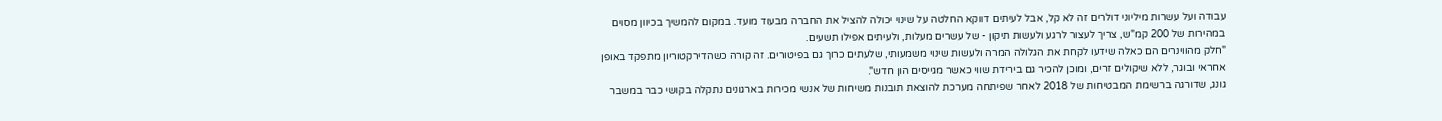עבודה ועל עשרות מיליוני דולרים זה לא קל, אבל לעיתים דווקא החלטה על שינוי יכולה להציל את החברה מבעוד מועד. במקום להמשיך בכיוון מסוים במהירות של 200 קמ"ש, צריך לעצור לרגע ולעשות תיקון - של עשרים מעלות, ולעיתים אפילו תשעים.
"חלק מהווינרים הם כאלה שידעו לקחת את הגלולה המרה ולעשות שינוי משמעותי, שלעתים כרוך גם בפיטורים. זה קורה כשהדירקטוריון מתפקד באופן אחראי ובוגר, ללא שיקולים זרים, ומוכן להכיר גם בירידת שווי כאשר מגייסים הון חדש".
גונג, שדורגה ברשימת המבטיחות של 2018 לאחר שפיתחה מערכת להוצאת תובנות משיחות של אנשי מכירות בארגונים נתקלה בקושי כבר במשבר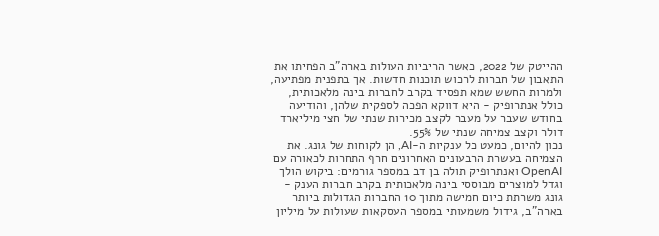ההייטק של 2022, כאשר הריביות העולות בארה"ב הפחיתו את התאבון של חברות לרכוש תוכנות חדשות. אך בתפנית מפתיעה, ולמרות החשש שמא תפסיד בקרב לחברות בינה מלאכותית, כולל אנתרופיק - היא דווקא הפכה לספקית שלהן, והודיעה בחודש שעבר על מעבר לקצב מכירות שנתי של חצי מיליארד דולר וקצב צמיחה שנתי של 55%.
נכון להיום, כמעט כל ענקיות ה-AI, הן לקוחות של גונג. את הצמיחה בעשרת הרבעונים האחרונים חרף התחרות לכאורה עם OpenAI ואנתרופיק תולה בן דב במספר גורמים: ביקוש הולך וגדל למוצרים מבוססי בינה מלאכותית בקרב חברות הענק - גונג משרתת כיום חמישה מתוך 10 החברות הגדולות ביותר בארה"ב, גידול משמעותי במספר העסקאות שעולות על מיליון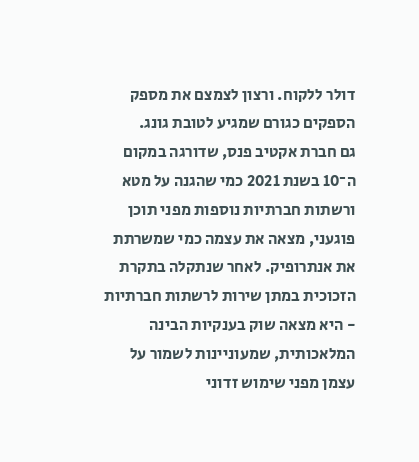דולר ללקוח. ורצון לצמצם את מספק הספקים כגורם שמגיע לטובת גונג.
גם חברת אקטיב פנס, שדורגה במקום ה־10 בשנת 2021 כמי שהגנה על מטא ורשתות חברתיות נוספות מפני תוכן פוגעני, מצאה את עצמה כמי שמשרתת את אנתרופיק. לאחר שנתקלה בתקרת הזכוכית במתן שירות לרשתות חברתיות - היא מצאה שוק בענקיות הבינה המלאכותית, שמעוניינות לשמור על עצמן מפני שימוש זדוני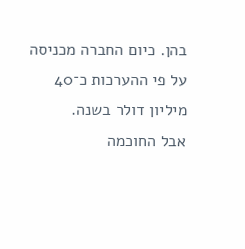בהן. כיום החברה מכניסה על פי ההערכות כ־40 מיליון דולר בשנה.
אבל החוכמה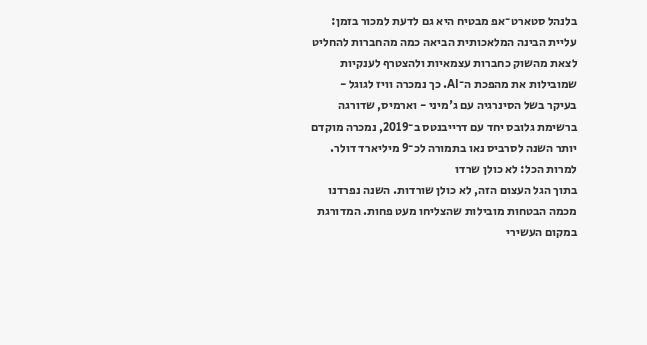בלנהל סטארט־אפ מבטיח היא גם לדעת למכור בזמן: עליית הבינה המלאכותית הביאה כמה מהחברות להחליט לצאת מהשוק כחברות עצמאיות ולהצטרף לענקיות שמובילות את מהפכת ה־AI. כך נמכרה וויז לגוגל - בעיקר בשל הסינרגיה עם ג'מיני - וארמיס, שדורגה ברשימת גלובס יחד עם דרייבנטס ב־2019, נמכרה מוקדם יותר השנה לסרביס נאו בתמורה לכ־9 מיליארד דולר.
למרות הכל: לא כולן שרדו
בתוך הגל העצום הזה, לא כולן שורדות. השנה נפרדנו מכמה הבטחות מובילות שהצליחו מעט פחות. המדורגת במקום העשירי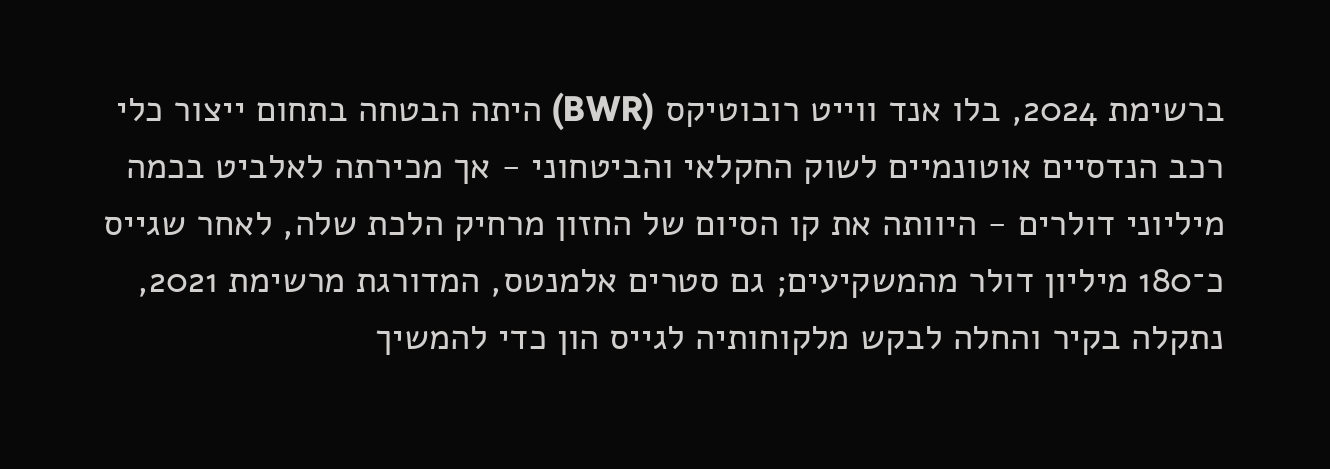ברשימת 2024, בלו אנד ווייט רובוטיקס (BWR) היתה הבטחה בתחום ייצור כלי רכב הנדסיים אוטונמיים לשוק החקלאי והביטחוני - אך מכירתה לאלביט בכמה מיליוני דולרים - היוותה את קו הסיום של החזון מרחיק הלכת שלה, לאחר שגייס כ־180 מיליון דולר מהמשקיעים; גם סטרים אלמנטס, המדורגת מרשימת 2021, נתקלה בקיר והחלה לבקש מלקוחותיה לגייס הון כדי להמשיך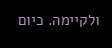ולקיימה. כיום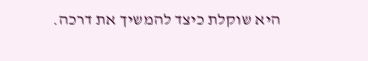היא שוקלת כיצד להמשיך את דרכה.